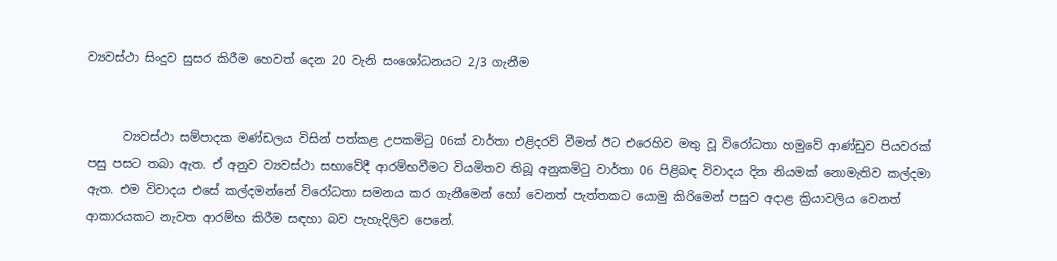ව්‍යවස්ථා සිංදුව සුසර කිරීම හෙවත් දෙන 20 වැනි සංශෝධනයට 2/3 ගැනීම


      ව්‍යවස්ථා සම්පාදක මණ්ඩලය විසින් පත්කළ උපකමිටු 06ක් වාර්තා එළිදරව් වීමත් ඊට එරෙහිව මතු වූ විරෝධතා හමුවේ ආණ්ඩුව පියවරක් පසු පසට තබා ඇත. ඒ අනුව ව්‍යවස්ථා සභාවේදී ආරම්භවීමට වියමිතව තිබූ අනුකමිටු වාර්තා 06 පිළිබඳ විවාදය දින නියමක් නොමැතිව කල්දමා ඇත. එම විවාදය එසේ කල්දමන්නේ විරෝධතා සමනය කර ගැනීමෙන් හෝ වෙනත් පැත්තකට යොමු කිරිමෙන් පසුව අදාළ ක්‍රියාවලිය වෙනත් ආකාරයකට නැවත ආරම්භ කිරීම සඳහා බව පැහැදිලිව පෙනේ.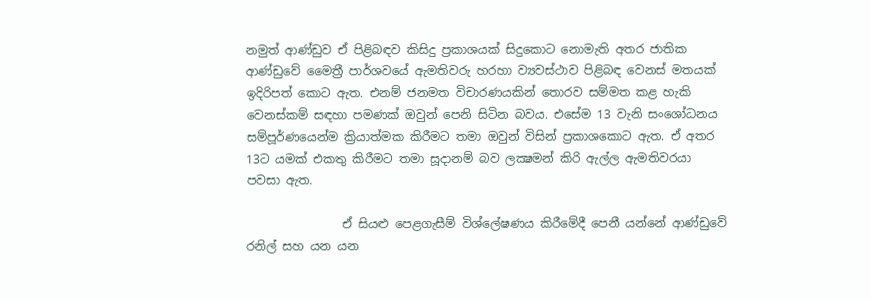නමුත් ආණ්ඩුව ඒ පිළිබඳව කිසිදු ප්‍රකාශයක් සිදුකොට නොමැති අතර ජාතික ආණ්ඩුවේ මෛත්‍රී පාර්ශවයේ ඇමතිවරු හරහා ව්‍යවස්ථාව පිළිබඳ වෙනස් මතයක් ඉදිරිපත් කොට ඇත. එනම් ජනමත විචාරණයකින් තොරව සම්මත කළ හැකි වෙනස්කම් සඳහා පමණක් ඔවුන් පෙනි සිටින බවය. එසේම 13 වැනි සංශෝධනය සම්පූර්ණයෙන්ම ක්‍රියාත්මක කිරීමට තමා ඔවුන් විසින් ප්‍රකාශකොට ඇත. ඒ අතර 13ට යමක් එකතු කිරීමට තමා සූදානම් බව ලක්‍ෂමන් කිරි ඇල්ල ඇමතිවරයා පවසා ඇත.

                ඒ සියළු පෙළගැසීම් විශ්ලේෂණය කිරීමේදී පෙනී යන්නේ ආණ්ඩුවේ රනිල් සහ යන යන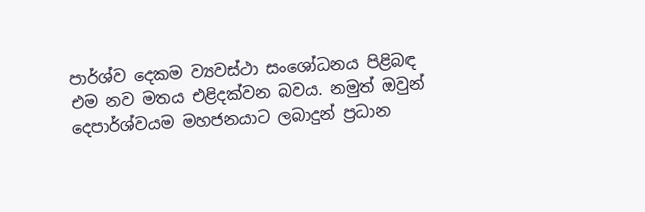පාර්ශ්ව දෙකම ව්‍යවස්ථා සංශෝධනය පිළිබඳ  එම නව මතය එළිදක්වන බවය. නමුත් ඔවුන් දෙපාර්ශ්වයම මහජනයාට ලබාදුන් ප්‍රධාන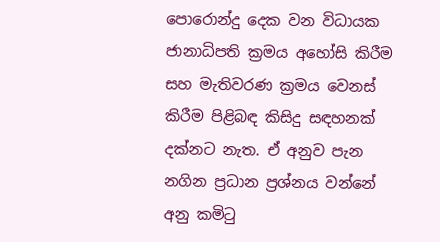පොරොන්දු දෙක වන විධායක ජානාධිපති ක්‍රමය අහෝසි කිරීම සහ මැතිවරණ ක්‍රමය වෙනස් කිරීම පිළිබඳ කිසිදු සඳහනක් දක්නට නැත. ඒ අනුව පැන නගින ප්‍රධාන ප්‍රශ්නය වන්නේ අනු කමිටු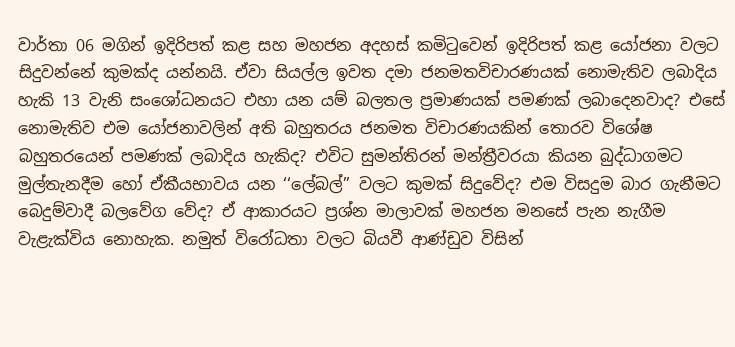වාර්තා 06 මගින් ඉදිරිපත් කළ සහ මහජන අදහස් කමිටුවෙන් ඉදිරිපත් කළ යෝජනා වලට සිදුවන්නේ කුමක්ද යන්නයි. ඒවා සියල්ල ඉවත දමා ජනමතවිචාරණයක් නොමැතිව ලබාදිය හැකි 13 වැනි සංශෝධනයට එහා යන යම් බලතල ප්‍රමාණයක් පමණක් ලබාදෙනවාද? එසේ නොමැතිව එම යෝජනාවලින් අති බහුතරය ජනමත විචාරණයකින් තොරව විශේෂ බහුතරයෙන් පමණක් ලබාදිය හැකිද? එවිට සුමන්තිරන් මන්ත්‍රීවරයා කියන බුද්ධාගමට මුල්තැනදීම හෝ ඒකීයභාවය යන ‘‘ලේබල්’’ වලට කුමක් සිදුවේද? එම විසදුම බාර ගැනීමට බෙදුම්වාදී බලවේග වේද? ඒ ආකාරයට ප්‍රශ්න මාලාවක් මහජන මනසේ පැන නැගීම වැළැක්විය නොහැක. නමුත් විරෝධතා වලට බියවී ආණ්ඩුව විසින්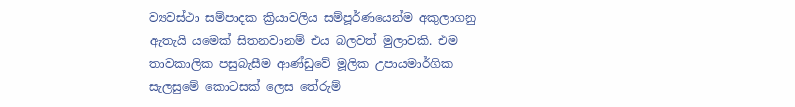ව්‍යවස්ථා සම්පාදක ක්‍රියාවලිය සම්පූර්ණයෙන්ම අකුලාගනු ඇතැයි යමෙක් සිතනවානම් එය බලවත් මුලාවකි. එම තාවකාලික පසුබැසීම ආණ්ඩුවේ මූලික උපායමාර්ගික සැලසුමේ කොටසක් ලෙස තේරුම්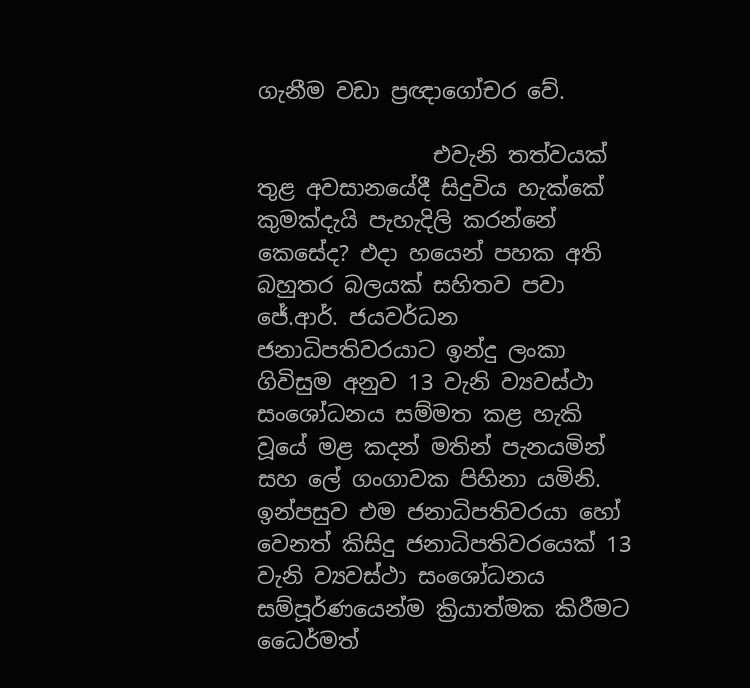ගැනීම වඩා ප්‍රඥාගෝචර වේ.

                එවැනි තත්වයක් තුළ අවසානයේදී සිදුවිය හැක්කේ  කුමක්දැයි පැහැදිලි කරන්නේ කෙසේද? එදා හයෙන් පහක අති බහුතර බලයක් සහිතව පවා ජේ.ආර්. ජයවර්ධන ජනාධිපතිවරයාට ඉන්දු ලංකා ගිවිසුම අනුව 13 වැනි ව්‍යවස්ථා සංශෝධනය සම්මත කළ හැකි වූයේ මළ කදන් මතින් පැනයමින් සහ ලේ ගංගාවක පිහිනා යමිනි. ඉන්පසුව එම ජනාධිපතිවරයා හෝ වෙනත් කිසිදු ජනාධිපතිවරයෙක් 13 වැනි ව්‍යවස්ථා සංශෝධනය සම්පූර්ණයෙන්ම ක්‍රියාත්මක කිරීමට ධෛර්මත්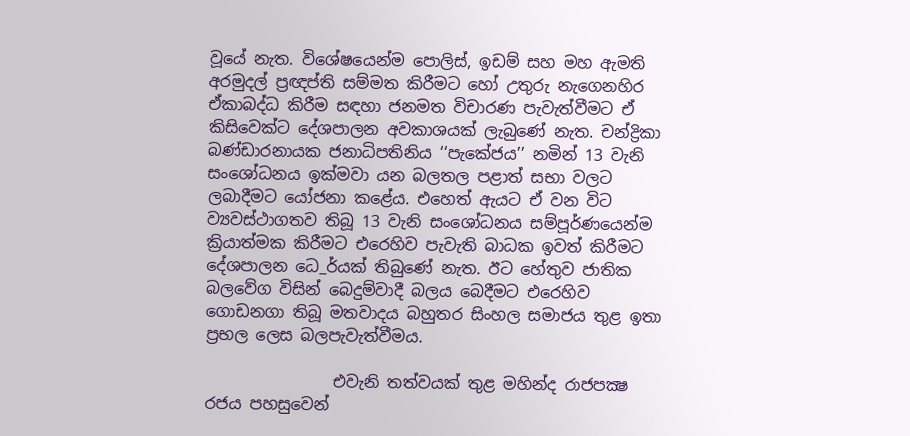වූයේ නැත. විශේෂයෙන්ම පොලිස්, ඉඩම් සහ මහ ඇමති අරමුදල් ප්‍රඥප්ති සම්මත කිරීමට හෝ උතුරු නැගෙනහිර ඒකාබද්ධ කිරීම සඳහා ජනමත විචාරණ පැවැත්වීමට ඒ කිසිවෙක්ට දේශපාලන අවකාශයක් ලැබුණේ නැත. චන්ද්‍රිකා බණ්ඩාරනායක ජනාධිපතිනිය ‘‘පැකේජය’’ නමින් 13 වැනි සංශෝධනය ඉක්මවා යන බලතල පළාත් සභා වලට ලබාදීමට යෝජනා කළේය. එහෙත් ඇයට ඒ වන විට ව්‍යවස්ථාගතව තිබූ 13 වැනි සංශෝධනය සම්පූර්ණයෙන්ම ක්‍රියාත්මක කිරීමට එරෙහිව පැවැති බාධක ඉවත් කිරීමට දේශපාලන ධෙ_ර්යක් තිබුණේ නැත. ඊට හේතුව ජාතික බලවේග විසින් බෙදුම්වාදී බලය බෙදීමට එරෙහිව ගොඩනගා තිබූ මතවාදය බහුතර සිංහල සමාජය තුළ ඉතා ප්‍රභල ලෙස බලපැවැත්වීමය.

                එවැනි තත්වයක් තුළ මහින්ද රාජපක්‍ෂ රජය පහසුවෙන්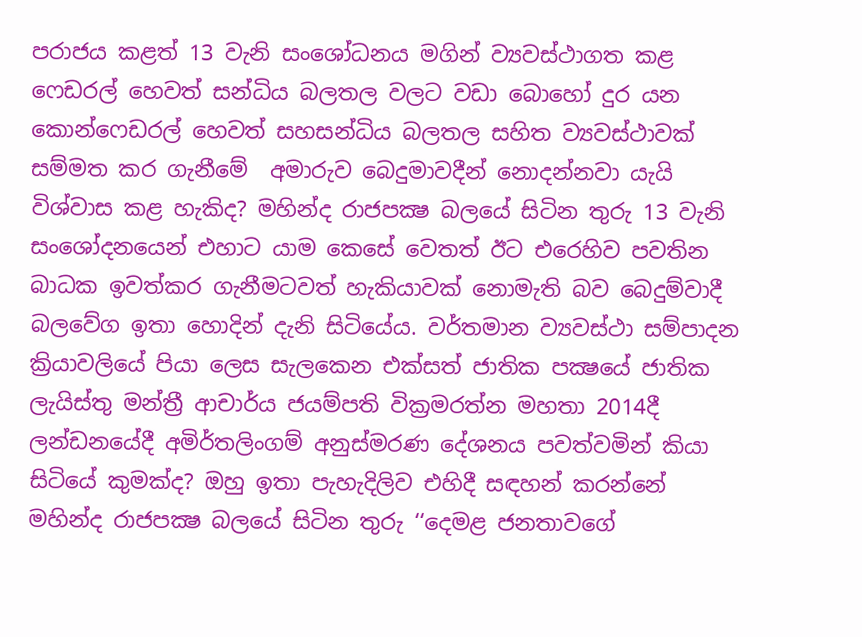පරාජය කළත් 13 වැනි සංශෝධනය මගින් ව්‍යවස්ථාගත කළ ෆෙඩරල් හෙවත් සන්ධිය බලතල වලට වඩා බොහෝ දුර යන කොන්ෆෙඩරල් හෙවත් සහසන්ධිය බලතල සහිත ව්‍යවස්ථාවක් සම්මත කර ගැනීමේ  අමාරුව බෙදුමාවදීන් නොදන්නවා යැයි විශ්වාස කළ හැකිද? මහින්ද රාජපක්‍ෂ බලයේ සිටින තුරු 13 වැනි සංශෝදනයෙන් එහාට යාම කෙසේ වෙතත් ඊට එරෙහිව පවතින බාධක ඉවත්කර ගැනීමටවත් හැකියාවක් නොමැති බව බෙදුම්වාදී බලවේග ඉතා හොදින් දැනි සිටියේය. වර්තමාන ව්‍යවස්ථා සම්පාදන ක්‍රියාවලියේ පියා ලෙස සැලකෙන එක්සත් ජාතික පක්‍ෂයේ ජාතික ලැයිස්තු මන්ත්‍රී ආචාර්ය ජයම්පති වික්‍රමරත්න මහතා 2014දී ලන්ඩනයේදී අමිර්තලිංගම් අනුස්මරණ දේශනය පවත්වමින් කියා සිටියේ කුමක්ද? ඔහු ඉතා පැහැදිලිව එහිදී සඳහන් කරන්නේ මහින්ද රාජපක්‍ෂ බලයේ සිටින තුරු ‘‘දෙමළ ජනතාවගේ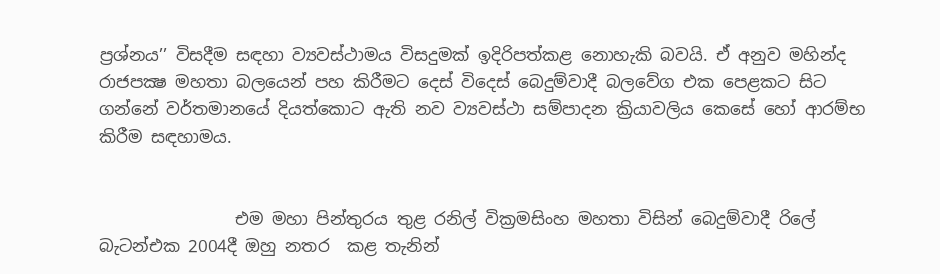ප්‍රශ්නය’’ විසදීම සඳහා ව්‍යවස්ථාමය විසදුමක් ඉදිරිපත්කළ නොහැකි බවයි. ඒ අනුව මහින්ද රාජපක්‍ෂ මහතා බලයෙන් පහ කිරීමට දෙස් විදෙස් බෙදුම්වාදී බලවේග එක පෙළකට සිට ගන්නේ වර්තමානයේ දියත්කොට ඇති නව ව්‍යවස්ථා සම්පාදන ක්‍රියාවලිය කෙසේ හෝ ආරම්භ කිරීම සඳහාමය.


                එම මහා පින්තුරය තුළ රනිල් වික්‍රමසිංහ මහතා විසින් බෙදුම්වාදී රිලේ බැටන්එක 2004දී ඔහු නතර  කළ තැනින්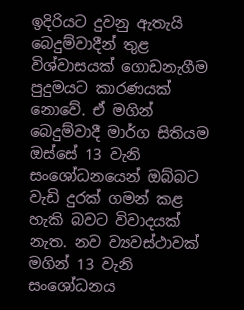ඉදිරියට දුවනු ඇතැයි බෙදුම්වාදීන් තුළ විශ්වාසයක් ගොඩනැගීම පුදුමයට කාරණයක් නොවේ. ඒ මගින් බෙදුම්වාදී මාර්ග සිතියම ඔස්සේ 13 වැනි සංශෝධනයෙන් ඔබ්බට වැඩි දුරක් ගමන් කළ හැකි බවට විවාදයක් නැත. නව ව්‍යවස්ථාවක් මගින් 13 වැනි සංශෝධනය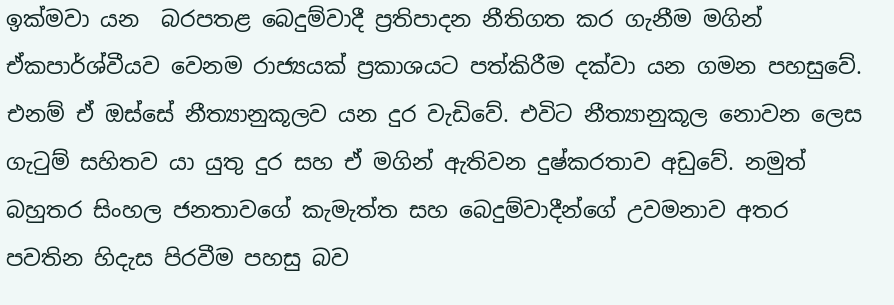ඉක්මවා යන  බරපතළ බෙදුම්වාදී ප්‍රතිපාදන නීතිගත කර ගැනීම මගින් ඒකපාර්ශ්වීයව වෙනම රාජ්‍යයක් ප්‍රකාශයට පත්කිරීම දක්වා යන ගමන පහසුවේ. එනම් ඒ ඔස්සේ නීත්‍යානුකූලව යන දුර වැඩිවේ. එවිට නීත්‍යානුකූල නොවන ලෙස ගැටුම් සහිතව යා යුතු දුර සහ ඒ මගින් ඇතිවන දුෂ්කරතාව අඩුවේ. නමුත් බහුතර සිංහල ජනතාවගේ කැමැත්ත සහ බෙදුම්වාදීන්ගේ උවමනාව අතර පවතින හිදැස පිරවීම පහසු බව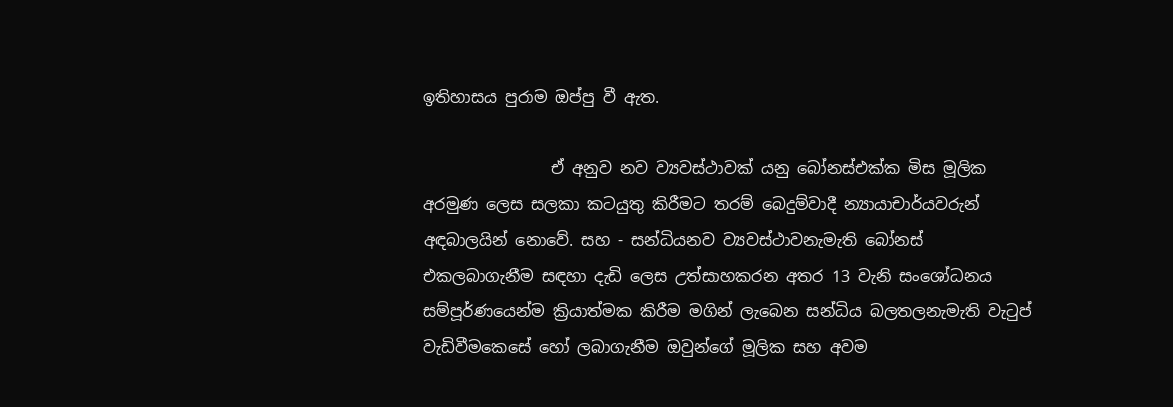ඉතිහාසය පුරාම ඔප්පු වී ඇත.

                ඒ අනුව නව ව්‍යවස්ථාවක් යනු බෝනස්එක්ක මිස මූලික අරමුණ ලෙස සලකා කටයුතු කිරීමට තරම් බෙදුම්වාදී න්‍යායාචාර්යවරුන් අඳබාලයින් නොවේ. සහ - සන්ධියනව ව්‍යවස්ථාවනැමැති බෝනස් එකලබාගැනීම සඳහා දැඩි ලෙස උත්සාහකරන අතර 13 වැනි සංශෝධනය සම්පූර්ණයෙන්ම ක්‍රියාත්මක කිරීම මගින් ලැබෙන සන්ධිය බලතලනැමැති වැටුප් වැඩිවීමකෙසේ හෝ ලබාගැනීම ඔවුන්ගේ මූලික සහ අවම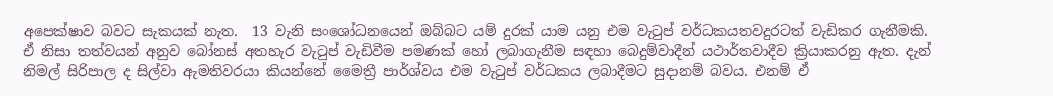අපෙක්ෂාව බවට සැකයක් නැත.  13 වැනි සංශෝධනයෙන් ඔබ්බට යම් දුරක් යාම යනු එම වැටුප් වර්ධකයතවදුරටත් වැඩිකර ගැනීමකි. ඒ නිසා තත්වයන් අනුව බෝනස් අතහැර වැටුප් වැඩිවීම පමණක් හෝ ලබාගැනීම සඳහා බෙදුම්වාදීන් යථාර්තවාදීව ක්‍රියාකරනු ඇත. දැන් නිමල් සිරිපාල ද සිල්වා ඇමතිවරයා කියන්නේ මෛත්‍රී පාර්ශ්වය එම වැටුප් වර්ධකය ලබාදීමට සුදානම් බවය. එනම් ඒ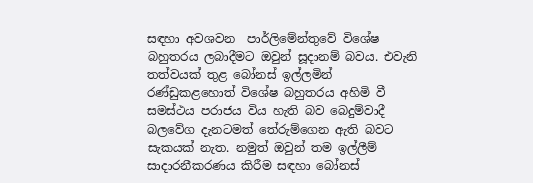සඳහා අවශවන  පාර්ලිමේන්තුවේ විශේෂ බහුතරය ලබාදීමට ඔවුන් සූදානම් බවය. එවැනි තත්වයක් තුළ බෝනස් ඉල්ලමින් රණ්ඩුකළහොත් විශේෂ බහුතරය අහිමි වී සමස්ථය පරාජය විය හැති බව බෙදුම්වාදී බලවේග දැනටමත් තේරුම්ගෙන ඇති බවට සැකයක් නැත. නමුත් ඔවුන් තම ඉල්ලීම් සාදාරනීකරණය කිරීම සඳහා බෝනස්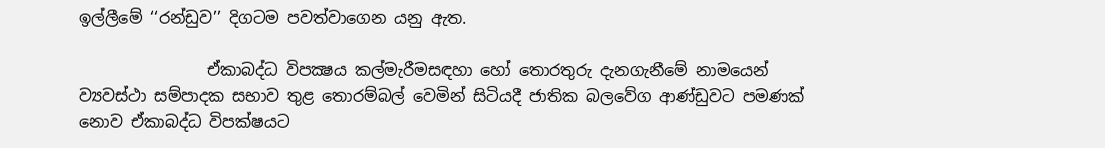ඉල්ලීමේ ‘‘රන්ඩුව’’ දිගටම පවත්වාගෙන යනු ඇත.

                ඒකාබද්ධ විපක්‍ෂය කල්මැරීමසඳහා හෝ තොරතුරු දැනගැනීමේ නාමයෙන් ව්‍යවස්ථා සම්පාදක සභාව තුළ තොරම්බල් වෙමින් සිටියදී ජාතික බලවේග ආණ්ඩුවට පමණක් නොව ඒකාබද්ධ විපක්ෂයට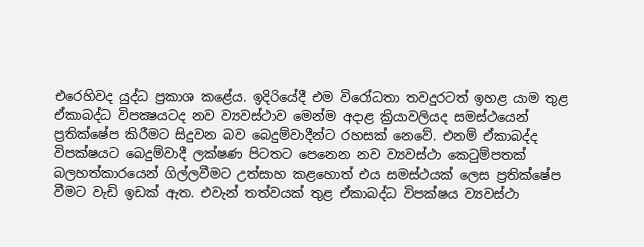එරෙහිවද යුද්ධ ප්‍රකාශ කළේය. ඉදිරියේදී එම විරෝධතා තවදුරටත් ඉහළ යාම තුළ ඒකාබද්ධ විපක්‍ෂයටද නව ව්‍යවස්ථාව මෙන්ම අදාළ ක්‍රියාවලියද සමස්ථයෙන් ප්‍රතික්ෂේප කිරීමට සිදුවන බව බෙදුම්වාදීන්ට රහසක් නෙවේ. එනම් ඒකාබද්ද විපක්ෂයට බෙදුම්වාදී ලක්ෂණ පිටතට පෙනෙන නව ව්‍යවස්ථා කෙටුම්පතක් බලහත්කාරයෙන් ගිල්ලවීමට උත්සාහ කළහොත් එය සමස්ථයක් ලෙස ප්‍රතික්ෂේප වීමට වැඩි ඉඩක් ඇත. එවැන් තත්වයක් තුළ ඒකාබද්ධ විපක්ෂය ව්‍යවස්ථා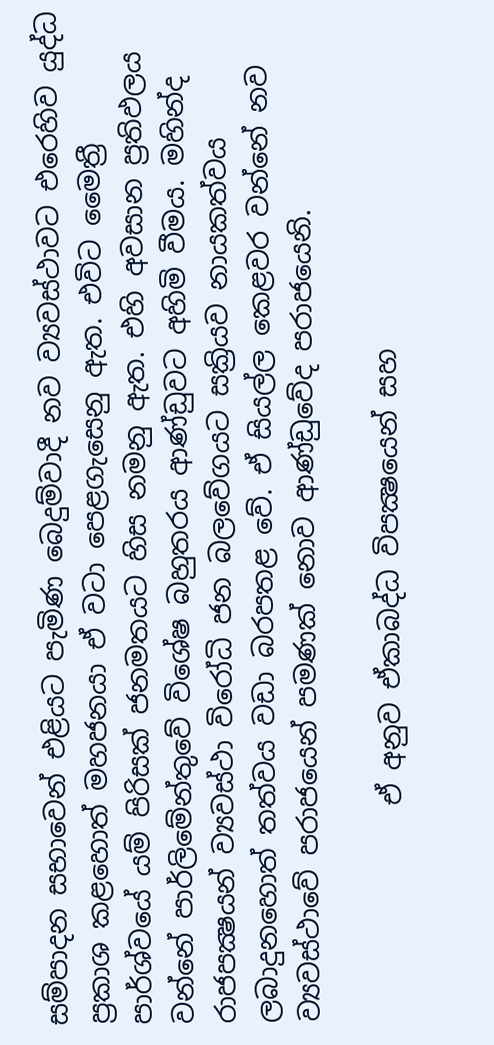සම්පාදන සභාවෙන් එළියට පැමිණ බෙදුම්වාදී නව ව්‍යවස්ථාවට එරෙහිව යුද්ධ ප්‍රකාශ කළහොත් මහජනයා ඒ වටා පෙළගැසෙනු ඇත. එවිට මෛත්‍රී පාර්ශ්වයේ යම් පිරිසක් ජනමතයට හිස නමනු ඇත. එහි අවසාන ප්‍රතිඵලය වන්නේ පාර්ලිමේන්තුවේ විශේෂ බහුතරය ආණ්ඩුවට අහිමි වීමය. මහින්ද රාජපක්‍ෂයන් ව්‍යවස්ථා විරෝධි ජන බලවේගයට සක්‍රියව නායකත්වය ලබාදුනහොත් තත්වය වඩා බරපතළ වේ. ඒ සියල්ල කෙළවර වන්නේ නව ව්‍යවස්ථාවේ පරාජයෙන් පමණක් නොව ආණ්ඩුවේද පරාජයෙනි.

                ඒ අනුව ඒකාබද්ධ විපක්‍ෂයෙන් සහ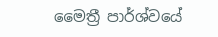මෛත්‍රී පාර්ශ්වයේ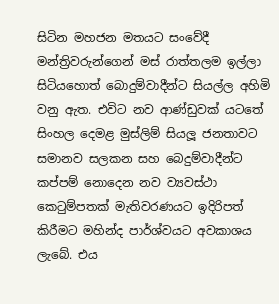සිටින මහජන මතයට සංවේදී මන්ත්‍රිවරුන්ගෙන් මස් රාත්තලම ඉල්ලා සිටියහොත් බොදුම්වාදීන්ට සියල්ල අහිමි වනු ඇත. එවිට නව ආණ්ඩුවක් යටතේ සිංහල දෙමළ මුස්ලිම් සියලූ ජනතාවට සමානව සලකන සහ බෙදුම්වාදීන්ට කප්පම් නොදෙන නව ව්‍යවස්ථා කෙටුම්පතක් මැතිවරණයට ඉදිරිපත් කිරීමට මහින්ද පාර්ශ්වයට අවකාශය ලැබේ. එය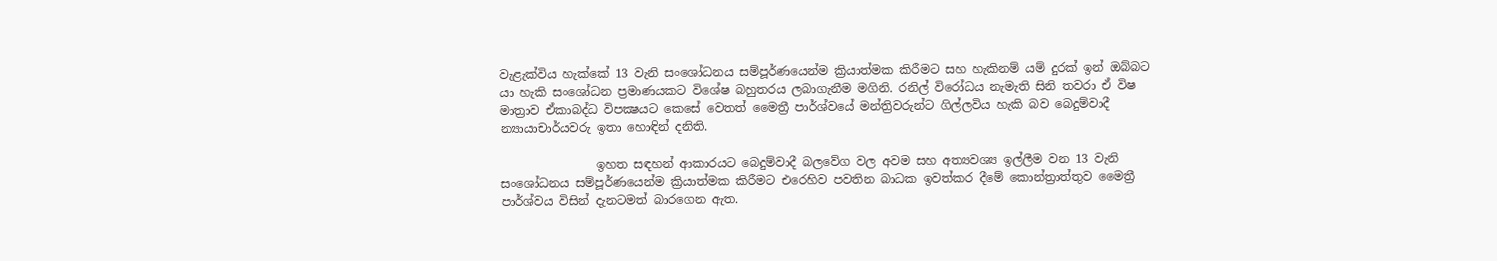වැළැක්විය හැක්කේ 13 වැනි සංශෝධනය සම්පූර්ණයෙන්ම ක්‍රියාත්මක කිරීමට සහ හැකිනම් යම් දුරක් ඉන් ඔබ්බට යා හැකි සංශෝධන ප්‍රමාණයකට විශේෂ බහුතරය ලබාගැනීම මගිනි. රනිල් විරෝධය නැමැති සිනි තවරා ඒ විෂ මාත්‍රාව ඒකාබද්ධ විපක්‍ෂයට කෙසේ වෙතත් මෛත්‍රී පාර්ශ්වයේ මන්ත්‍රිවරුන්ට ගිල්ලවිය හැකි බව බෙදුම්වාදී න්‍යායාචාර්යවරු ඉතා හොඳින් දනිති.

                ඉහත සඳහන් ආකාරයට බෙදුම්වාදී බලවේග වල අවම සහ අත්‍යවශ්‍ය ඉල්ලීම වන 13 වැනි සංශෝධනය සම්පූර්ණයෙන්ම ක්‍රියාත්මක කිරීමට එරෙහිව පවතින බාධක ඉවත්කර දීමේ කොන්ත්‍රාත්තුව මෛත්‍රී පාර්ශ්වය විසින් දැනටමත් බාරගෙන ඇත.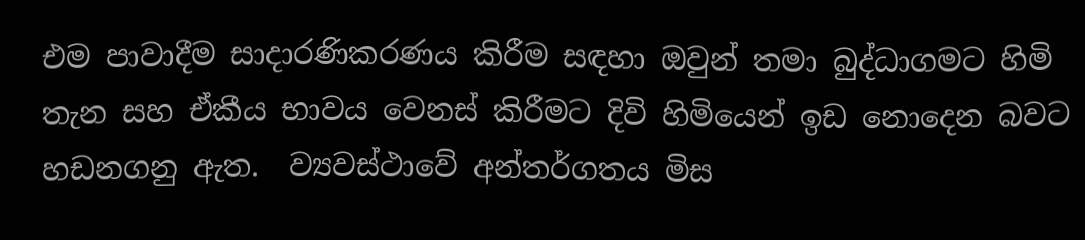එම පාවාදීම සාදාරණිකරණය කිරීම සඳහා ඔවුන් තමා බුද්ධාගමට හිමි තැන සහ ඒකීය භාවය වෙනස් කිරීමට දිවි හිමියෙන් ඉඩ නොදෙන බවට හඩනගනු ඇත.  ව්‍යවස්ථාවේ අන්තර්ගතය මිස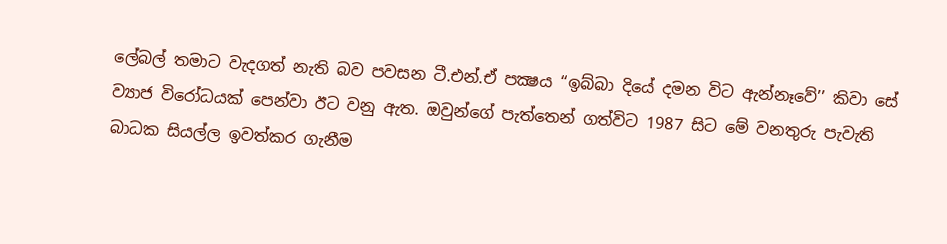ලේබල් තමාට වැදගත් නැති බව පවසන ටී.එන්.ඒ පක්‍ෂය ‘‘ඉබ්බා දියේ දමන විට ඇන්නෑවේ’’ කිවා සේ ව්‍යාජ විරෝධයක් පෙන්වා ඊට වනු ඇත. ඔවුන්ගේ පැත්තෙන් ගත්විට 1987 සිට මේ වනතුරු පැවැති බාධක සියල්ල ඉවත්කර ගැනීම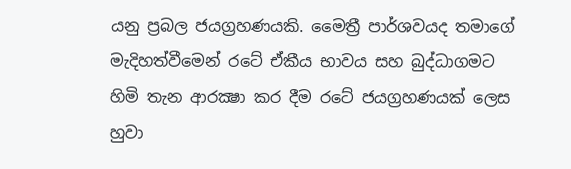යනු ප්‍රබල ජයග්‍රහණයකි. මෛත්‍රී පාර්ශවයද තමාගේ මැදිහත්වීමෙන් රටේ ඒකීය භාවය සහ බුද්ධාගමට හිමි තැන ආරක්‍ෂා කර දීම රටේ ජයග්‍රහණයක් ලෙස හුවා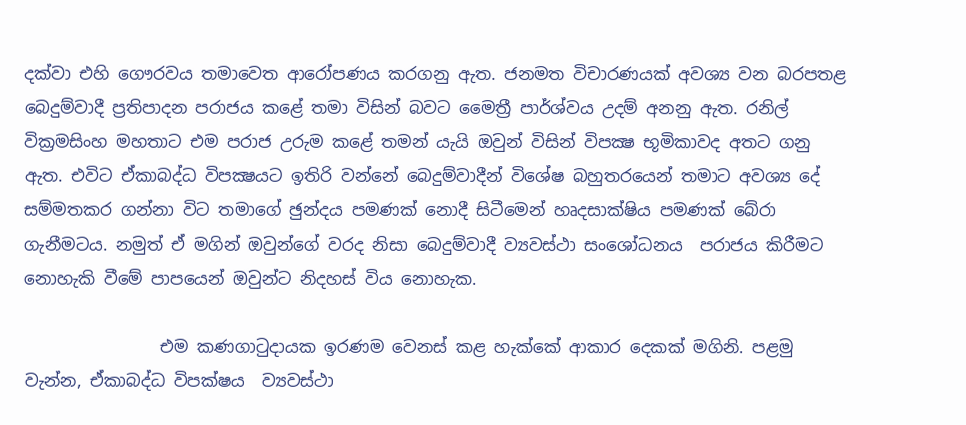දක්වා එහි ගෞරවය තමාවෙත ආරෝපණය කරගනු ඇත. ජනමත විචාරණයක් අවශ්‍ය වන බරපතළ බෙදුම්වාදී ප්‍රතිපාදන පරාජය කළේ තමා විසින් බවට මෛත්‍රී පාර්ශ්වය උදම් අනනු ඇත. රනිල් වික්‍රමසිංහ මහතාට එම පරාජ උරුම කළේ තමන් යැයි ඔවුන් විසින් විපක්‍ෂ භූමිකාවද අතට ගනු ඇත. එවිට ඒකාබද්ධ විපක්‍ෂයට ඉතිරි වන්නේ බෙදුම්වාදීන් විශේෂ බහුතරයෙන් තමාට අවශ්‍ය දේ සම්මතකර ගන්නා විට තමාගේ ඡුන්දය පමණක් නොදී සිටීමෙන් හෘදසාක්ෂිය පමණක් බේරා ගැනීමටය. නමුත් ඒ මගින් ඔවුන්ගේ වරද නිසා බෙදුම්වාදී ව්‍යවස්ථා සංශෝධනය  පරාජය කිරීමට නොහැකි වීමේ පාපයෙන් ඔවුන්ට නිදහස් විය නොහැක.

                එම කණගාටුදායක ඉරණම වෙනස් කළ හැක්කේ ආකාර දෙකක් මගිනි. පළමු වැන්න, ඒකාබද්ධ විපක්ෂය  ව්‍යවස්ථා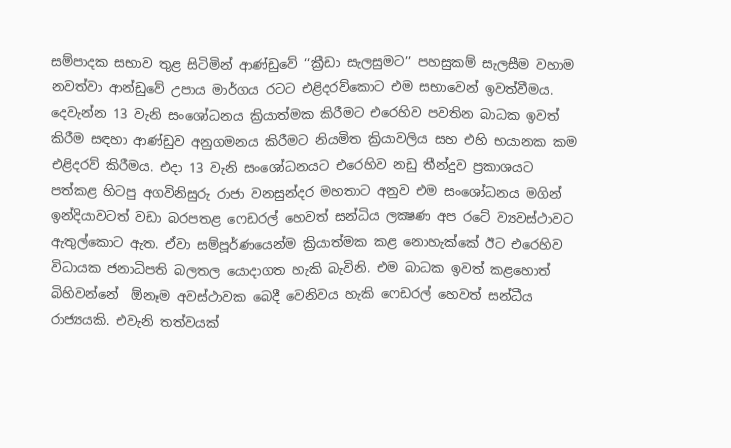සම්පාදක සභාව තුළ සිටිමින් ආණ්ඩුවේ ‘‘ක්‍රීඩා සැලසුමට’’ පහසුකම් සැලසීම වහාම නවත්වා ආන්ඩුවේ උපාය මාර්ගය රටට එළිදරව්කොට එම සභාවෙන් ඉවත්වීමය. දෙවැන්න 13 වැනි සංශෝධනය ක්‍රියාත්මක කිරීමට එරෙහිව පවතින බාධක ඉවත් කිරීම සඳහා ආණ්ඩුව අනුගමනය කිරීමට නියමිත ක්‍රියාවලිය සහ එහි භයානක කම එළිදරව් කිරීමය. එදා 13 වැනි සංශෝධනයට එරෙහිව නඩු තීන්දුව ප්‍රකාශයට පත්කළ හිටපු අගවිනිසුරු රාජා වනසුන්දර මහතාට අනුව එම සංශෝධනය මගින් ඉන්දියාවටත් වඩා බරපතළ ෆෙඩරල් හෙවත් සන්ධිය ලක්‍ෂණ අප රටේ ව්‍යවස්ථාවට ඇතුල්කොට ඇත. ඒවා සම්පූර්ණයෙන්ම ක්‍රියාත්මක කළ නොහැක්කේ ඊට එරෙහිව විධායක ජනාධිපති බලතල යොදාගත හැකි බැවිනි. එම බාධක ඉවත් කළහොත් බිහිවන්නේ  ඕනෑම අවස්ථාවක බෙදී වෙනිවය හැකි ෆෙඩරල් හෙවත් සන්ධීය රාජ්‍යයකි. එවැනි තත්වයක්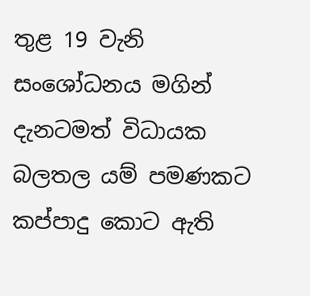තුළ 19 වැනි සංශෝධනය මගින් දැනටමත් විධායක බලතල යම් පමණකට කප්පාදු කොට ඇති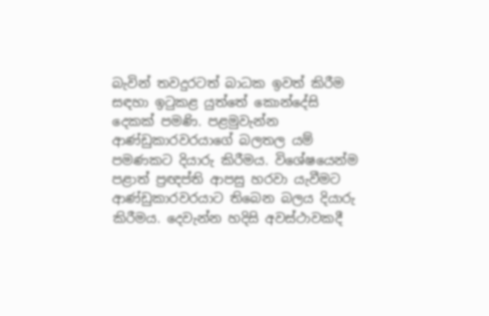බැවින් තවදුරටත් බාධක ඉවත් කිරීම සඳහා ඉටුකළ යුත්තේ කොන්දේසි දෙකක් පමණි. පළමුවැන්න ආණ්ඩුකාරවරයාගේ බලතල යම් පමණකට දියාරු කිරීමය. විශේෂයෙන්ම පළාත් ප්‍රඥප්ති ආපසු හරවා යැවීමට ආණ්ඩුකාරවරයාට තිබෙන බලය දියාරු කිරීමය. දෙවැන්න හදිසි අවස්ථාවකදී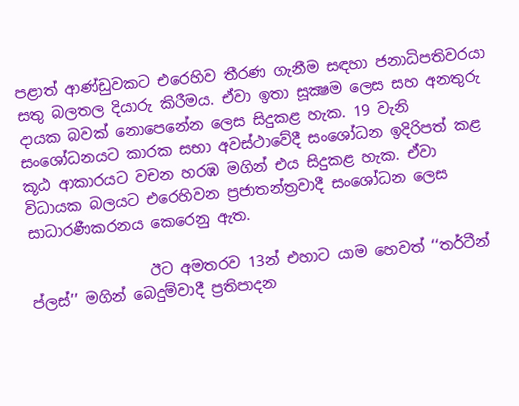පළාත් ආණ්ඩුවකට එරෙහිව තීරණ ගැනීම සඳහා ජනාධිපතිවරයා සතු බලතල දියාරු කිරීමය. ඒවා ඉතා සූක්‍ෂම ලෙස සහ අනතුරු දායක බවක් නොපෙනේන ලෙස සිදුකළ හැක. 19 වැනි සංශෝධනයට කාරක සභා අවස්ථාවේදී සංශෝධන ඉදිරිපත් කළ කූඨ ආකාරයට වචන හරඹ මගින් එය සිදුකළ හැක. ඒවා විධායක බලයට එරෙහිවන ප්‍රජාතන්ත්‍රවාදී සංශෝධන ලෙස සාධාරණීකරනය කෙරෙනු ඇත.

                ඊට අමතරව 13න් එහාට යාම හෙවත් ‘‘තර්ටීන් ප්ලස්’’ මගින් බෙදුම්වාදී ප්‍රතිපාදන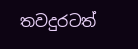තවදුරටත්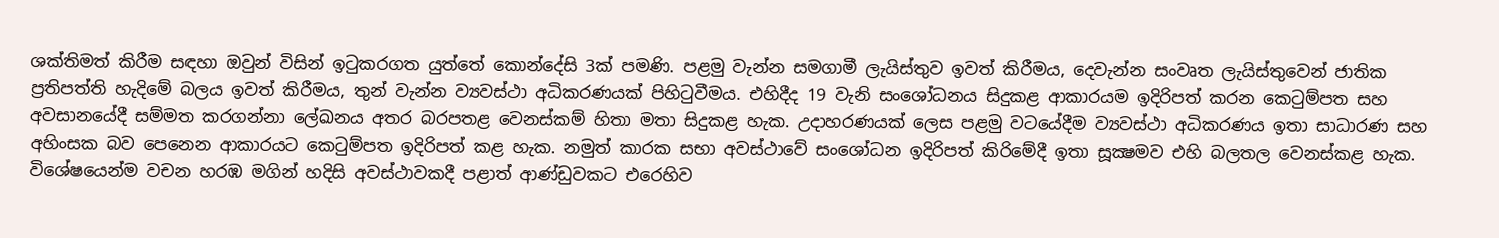ශක්තිමත් කිරීම සඳහා ඔවුන් විසින් ඉටුකරගත යුත්තේ කොන්දේසි 3ක් පමණි. පළමු වැන්න සමගාමී ලැයිස්තුව ඉවත් කිරීමය, දෙවැන්න සංවෘත ලැයිස්තුවෙන් ජාතික ප්‍රතිපත්ති හැදිමේ බලය ඉවත් කිරීමය, තුන් වැන්න ව්‍යවස්ථා අධිකරණයක් පිහිටුවීමය. එහිදීද 19 වැනි සංශෝධනය සිදුකළ ආකාරයම ඉදිරිපත් කරන කෙටුම්පත සහ අවසානයේදී සම්මත කරගන්නා ලේඛනය අතර බරපතළ වෙනස්කම් හිතා මතා සිදුකළ හැක. උදාහරණයක් ලෙස පළමු වටයේදීම ව්‍යවස්ථා අධිකරණය ඉතා සාධාරණ සහ අහිංසක බව පෙනෙන ආකාරයට කෙටුම්පත ඉදිරිපත් කළ හැක. නමුත් කාරක සභා අවස්ථාවේ සංශෝධන ඉදිරිපත් කිරිමේදී ඉතා සූක්‍ෂමව එහි බලතල වෙනස්කළ හැක. විශේෂයෙන්ම වචන හරඹ මගින් හදිසි අවස්ථාවකදී පළාත් ආණ්ඩුවකට එරෙහිව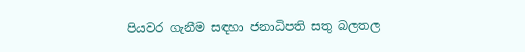පියවර ගැනීම සඳහා ජනාධිපති සතු බලතල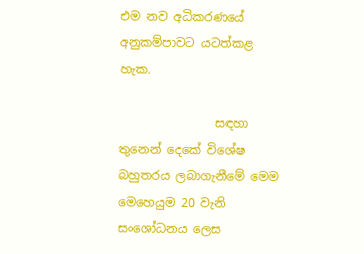එම නව අධිකරණයේ අනුකම්පාවට යටත්කළ හැක.

                සඳහා තුනෙන් දෙකේ විශේෂ බහුතරය ලබාගැනීමේ මෙම මෙහෙයුම 20 වැනි සංශෝධනය ලෙස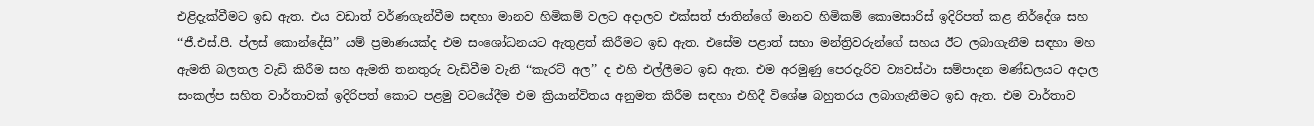එළිදැක්වීමට ඉඩ ඇත. එය වඩාත් වර්ණගැන්වීම සඳහා මානව හිමිකම් වලට අදාලව එක්සත් ජාතින්ගේ මානව හිමිකම් කොමසාරිස් ඉදිරිපත් කළ නිර්දේශ සහ ‘‘ජී.එස්.පී. ප්ලස් කොන්දේසි’’ යම් ප්‍රමාණයක්ද එම සංශෝධනයට ඇතුළත් කිරීමට ඉඩ ඇත. එසේම පළාත් සභා මන්ත්‍රිවරුන්ගේ සහය ඊට ලබාගැනීම සඳහා මහ ඇමති බලතල වැඩි කිරීම සහ ඇමති තනතුරු වැඩිවීම වැනි ‘‘කැරට් අල’’ ද එහි එල්ලීමට ඉඩ ඇත. එම අරමුණු පෙරදැරිව ව්‍යවස්ථා සම්පාදන මණ්ඩලයට අදාල සංකල්ප සහිත වාර්තාවක් ඉදිරිපත් කොට පළමු වටයේදීම එම ක්‍රියාන්විතය අනුමත කිරීම සඳහා එහිදී විශේෂ බහුතරය ලබාගැනීමට ඉඩ ඇත. එම වාර්තාව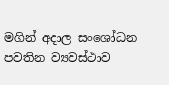මගින් අදාල සංශෝධන පවතින ව්‍යවස්ථාව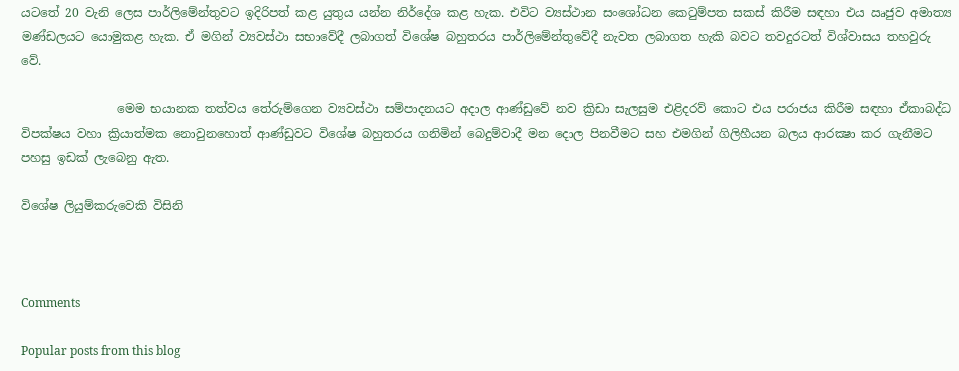යටතේ 20 වැනි ලෙස පාර්ලිමේන්තුවට ඉදිරිපත් කළ යුතුය යන්න නිර්දේශ කළ හැක. එවිට ව්‍යස්ථාන සංශෝධන කෙටුම්පත සකස් කිරීම සඳහා එය ඍජුව අමාත්‍ය මණ්ඩලයට යොමුකළ හැක. ඒ මගින් ව්‍යවස්ථා සභාවේදී ලබාගත් විශේෂ බහුතරය පාර්ලිමේන්තුවේදී නැවත ලබාගත හැකි බවට තවදුරටත් විශ්වාසය තහවුරු වේ.

                මෙම භයානක තත්වය තේරුම්ගෙන ව්‍යවස්ථා සම්පාදනයට අදාල ආණ්ඩුවේ නව ක්‍රිඩා සැලසුම එළිදරව් කොට එය පරාජය කිරීම සඳහා ඒකාබද්ධ විපක්ෂය වහා ක්‍රියාත්මක නොවුනහොත් ආණ්ඩුවට විශේෂ බහුතරය ගනිමින් බෙදුම්වාදී මන දොල පිනවීමට සහ එමගින් ගිලිහීයන බලය ආරක්‍ෂා කර ගැනීමට පහසු ඉඩක් ලැබෙනු ඇත.

විශේෂ ලියුම්කරුවෙකි විසිනි



Comments

Popular posts from this blog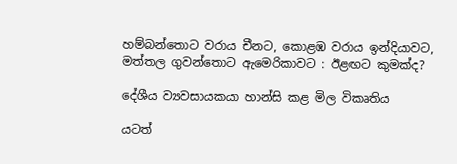හම්බන්තොට වරාය චීනට, කොළඹ වරාය ඉන්දියාවට, මත්තල ගුවන්තොට ඇමෙරිකාවට : ඊළඟට කුමක්ද?

දේශීය ව්‍යවසායකයා හාන්සි කළ මිල විකෘතිය

යටත්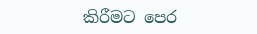කිරීමට පෙර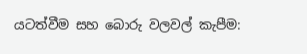යටත්වීම සහ බොරු වලවල් කැපීම: